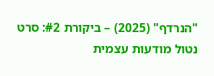"הנרדף" (2025) – ביקורת #2: סרט נטול מודעות עצמית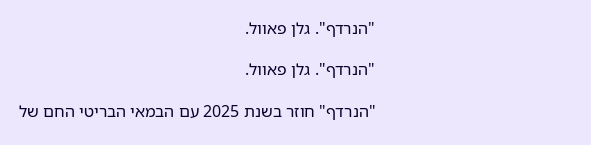"הנרדף". גלן פאוול.

"הנרדף". גלן פאוול.

"הנרדף" חוזר בשנת 2025 עם הבמאי הבריטי החם של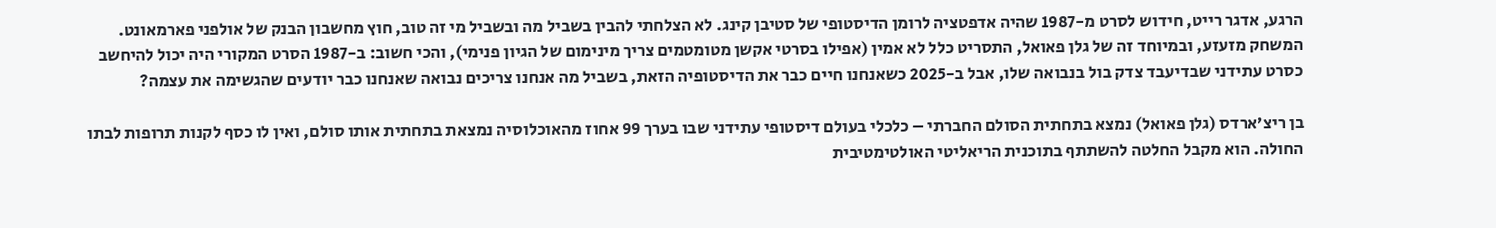הרגע, אדגר רייט, חידוש לסרט מ-1987 שהיה אדפטציה לרומן הדיסטופי של סטיבן קינג. לא הצלחתי להבין בשביל מה ובשביל מי זה טוב, חוץ מחשבון הבנק של אולפני פארמאונט. המשחק מזעזע, ובמיוחד זה של גלן פאואל, התסריט כלל לא אמין (אפילו בסרטי אקשן מטומטמים צריך מינימום של הגיון פנימי), והכי חשוב: ב-1987 הסרט המקורי היה יכול להיחשב כסרט עתידני שבדיעבד צדק בול בנבואה שלו, אבל ב-2025 כשאנחנו חיים כבר את הדיסטופיה הזאת, בשביל מה אנחנו צריכים נבואה שאנחנו כבר יודעים שהגשימה את עצמה?

בן ריצ’ארדס (גלן פאואל) נמצא בתחתית הסולם החברתי – כלכלי בעולם דיסטופי עתידני שבו בערך 99 אחוז מהאוכלוסיה נמצאת בתחתית אותו סולם, ואין לו כסף לקנות תרופות לבתו החולה. הוא מקבל החלטה להשתתף בתוכנית הריאליטי האולטימטיבית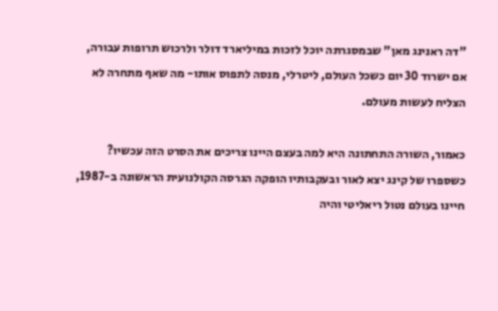"דה ראנינג מאן" שבמסגרתה יוכל לזכות במיליארד דולר ולרכוש תרופות עבורה, אם ישרוד 30 יום כשכל העולם, ליטרלי, מנסה לתפוס אותו- מה שאף מתחרה לא הצליח לעשות מעולם.

כאמור, השורה התחתונה היא למה בעצם היינו צריכים את הסרט הזה עכשיו? כשספרו של קינג יצא לאור ובעקבותיו הופקה הגרסה הקולנועית הראשונה ב-1987, חיינו בעולם נטול ריאליטי והיה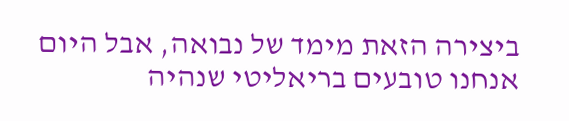ביצירה הזאת מימד של נבואה, אבל היום אנחנו טובעים בריאליטי שנהיה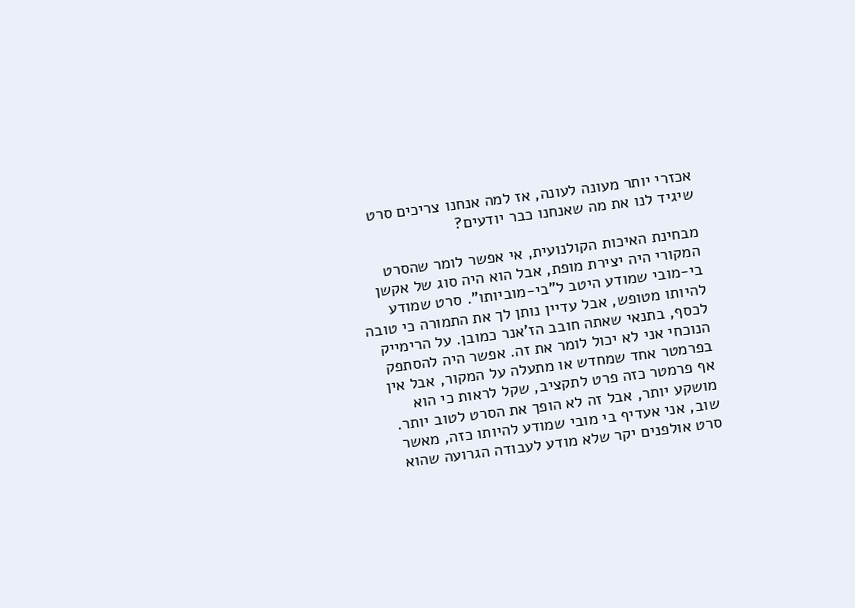אכזרי יותר מעונה לעונה, אז למה אנחנו צריכים סרט שיגיד לנו את מה שאנחנו כבר יודעים?

מבחינת האיכות הקולנועית, אי אפשר לומר שהסרט המקורי היה יצירת מופת, אבל הוא היה סוג של אקשן בי-מובי שמודע היטב ל"בי-מוביותו". סרט שמודע להיותו מטופש, אבל עדיין נותן לך את התמורה כי טובה לכסף, בתנאי שאתה חובב הז'אנר כמובן. על הרימייק הנוכחי אני לא יכול לומר את זה. אפשר היה להסתפק בפרמטר אחד שמחדש או מתעלה על המקור, אבל אין אף פרמטר כזה פרט לתקציב, שקל לראות כי הוא מושקע יותר, אבל זה לא הופך את הסרט לטוב יותר. שוב, אני אעדיף בי מובי שמודע להיותו כזה, מאשר סרט אולפנים יקר שלא מודע לעבודה הגרועה שהוא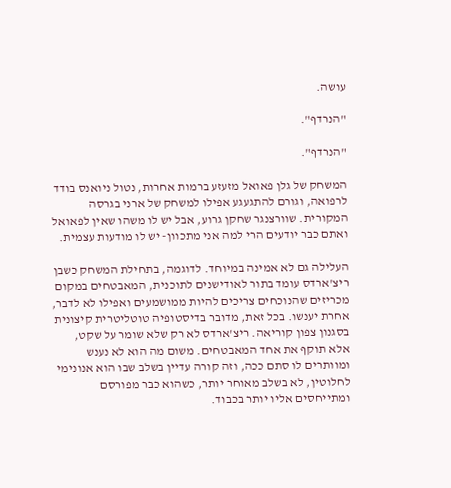עושה.

"הנרדף".

"הנרדף".

המשחק של גלן פאואל מזעזע ברמות אחרות, נטול ניואנס בודד לרפואה, וגורם להתגעגע אפילו למשחק של ארני בגרסה המקורית. שוורצנגר שחקן גרוע, אבל יש לו משהו שאין לפאואל ואתם כבר יודעים הרי למה אני מתכוון- יש לו מודעות עצמית.

העלילה גם לא אמינה במיוחד. לדוגמה, בתחילת המשחק כשבן ריצ'ארדס עומד בתור לאודישנים לתוכנית, המאבטחים במקום מכריזים שהנוכחים צריכים להיות ממושמעים ואפילו לא לדבר, אחרת יענשו. בכל זאת, מדובר בדיסטופיה טוטליטרית קיצונית בסגנון צפון קוריאה. ריצ'ארדס לא רק שלא שומר על שקט, אלא תוקף את אחד המאבטחים. משום מה הוא לא נענש ומוותרים לו סתם ככה, וזה קורה עדיין בשלב שבו הוא אנונימי לחלוטין, לא בשלב מאוחר יותר, כשהוא כבר מפורסם ומתייחסים אליו יותר בכבוד.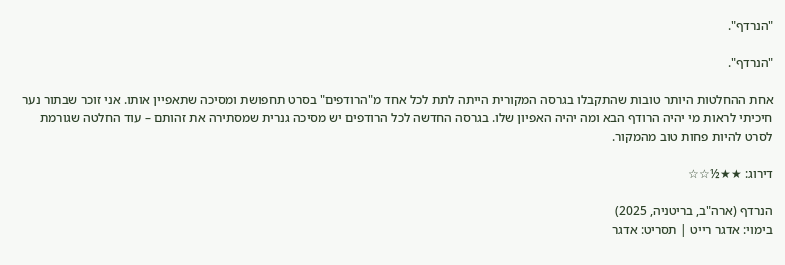"הנרדף".

"הנרדף".

אחת ההחלטות היותר טובות שהתקבלו בגרסה המקורית הייתה לתת לכל אחד מ"הרודפים" בסרט תחפושת ומסיכה שתאפיין אותו. אני זוכר שבתור נער חיכיתי לראות מי יהיה הרודף הבא ומה יהיה האפיון שלו. בגרסה החדשה לכל הרודפים יש מסיכה גנרית שמסתירה את זהותם – עוד החלטה שגורמת לסרט להיות פחות טוב מהמקור.

דירוג: ★★½☆☆

הנרדף (ארה"ב, בריטניה, 2025)
בימוי: אדגר רייט | תסריט: אדגר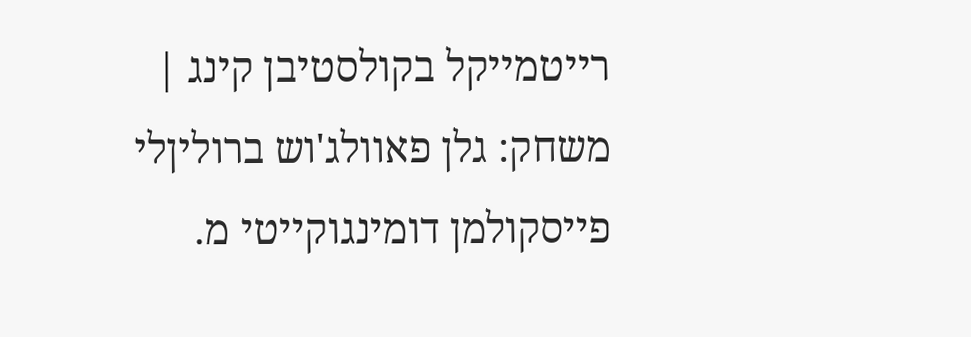רייטמייקל בקולסטיבן קינג | משחק: גלן פאוולג'וש ברוליןלי פייסקולמן דומינגוקייטי מ.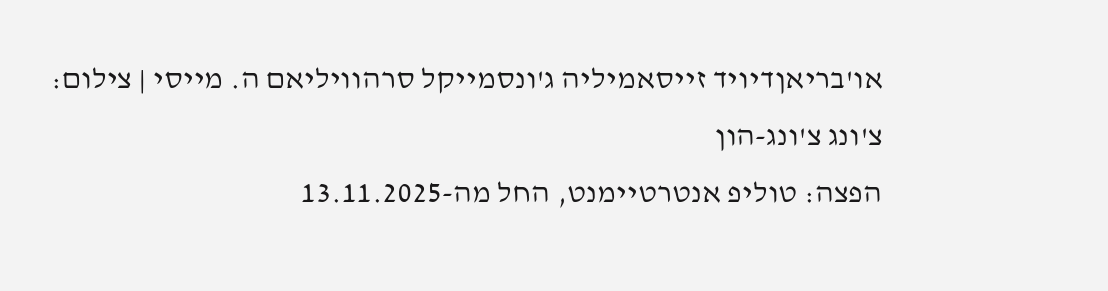או'בריאןדיויד זייסאמיליה ג'ונסמייקל סרהוויליאם ה. מייסי | צילום: צ'ונג צ'ונג-הון
הפצה: טוליפ אנטרטיימנט, החל מה-13.11.2025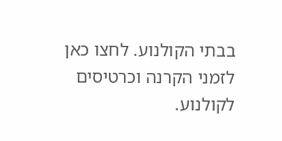בבתי הקולנוע. לחצו כאן לזמני הקרנה וכרטיסים לקולנוע.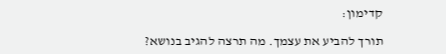קדימון:

תורך להביע את עצמך. מה תרצה להגיב בנושא?